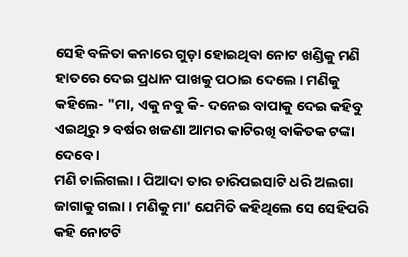ସେହି ବଳିତା କନାରେ ଗୁଡ଼ା ହୋଇଥିବା ନୋଟ ଖଣ୍ଡିକୁ ମଣି ହାତରେ ଦେଇ ପ୍ରଧାନ ପାଖକୁ ପଠାଇ ଦେଲେ । ମଣିକୁ କହିଲେ- "ମା, ଏକୁ ନବୁ କି- ଦନେଇ ବାପାକୁ ଦେଇ କହିବୁ ଏଇଥିରୁ ୨ ବର୍ଷର ଖଜଣା ଆମର କାଟିରଖି ବାକିତକ ଟଙ୍କା ଦେବେ ।
ମଣି ଚାଲିଗଲା । ପିଆଦା ତାର ଚାରିପଇସାଟି ଧରି ଅଲଗା ଜାଗାକୁ ଗଲା । ମଣିକୁ ମା' ଯେମିତି କହିଥିଲେ ସେ ସେହିପରି କହି ନୋଟଟି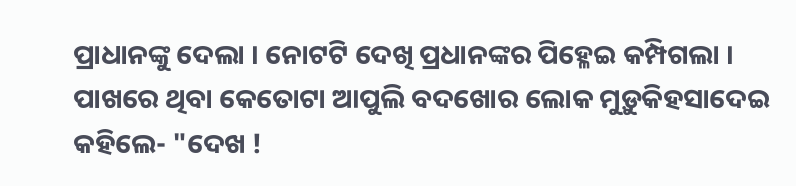ପ୍ରାଧାନଙ୍କୁ ଦେଲା । ନୋଟଟି ଦେଖି ପ୍ରଧାନଙ୍କର ପିହ୍ଳେଇ କମ୍ପିଗଲା । ପାଖରେ ଥିବା କେତୋଟା ଆପୁଲି ବଦଖୋର ଲୋକ ମୁଡ଼ୁକିହସାଦେଇ କହିଲେ- "ଦେଖ !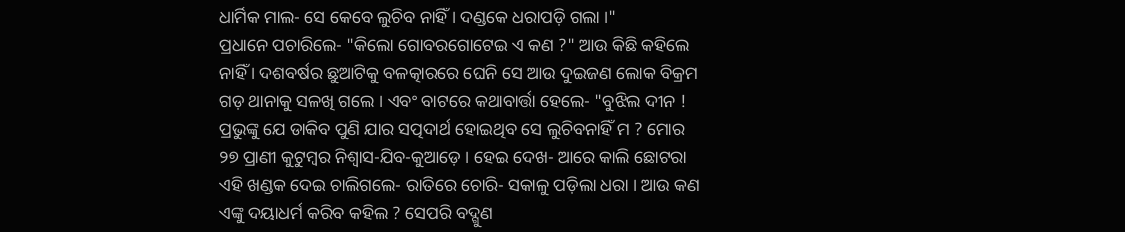ଧାର୍ମିକ ମାଲ- ସେ କେବେ ଲୁଚିବ ନାହିଁ । ଦଣ୍ଡକେ ଧରାପଡ଼ି ଗଲା ।"
ପ୍ରଧାନେ ପଚାରିଲେ- "କିଲୋ ଗୋବରଗୋଟେଇ ଏ କଣ ?" ଆଉ କିଛି କହିଲେ ନାହିଁ । ଦଶବର୍ଷର ଛୁଆଟିକୁ ବଳତ୍କାରରେ ଘେନି ସେ ଆଉ ଦୁଇଜଣ ଲୋକ ବିକ୍ରମ ଗଡ଼ ଥାନାକୁ ସଳଖି ଗଲେ । ଏବଂ ବାଟରେ କଥାବାର୍ତ୍ତା ହେଲେ- "ବୁଝିଲ ଦୀନ ! ପ୍ରଭୁଙ୍କୁ ଯେ ଡାକିବ ପୁଣି ଯାର ସତ୍ପଦାର୍ଥ ହୋଇଥିବ ସେ ଲୁଚିବନାହିଁ ମ ? ମୋର ୨୭ ପ୍ରାଣୀ କୁଟୁମ୍ବର ନିଶ୍ୱାସ-ଯିବ-କୁଆଡ଼େ । ହେଇ ଦେଖ- ଆରେ କାଲି ଛୋଟରା ଏହି ଖଣ୍ଡକ ଦେଇ ଚାଲିଗଲେ- ରାତିରେ ଚୋରି- ସକାଳୁ ପଡ଼ିଲା ଧରା । ଆଉ କଣ ଏଙ୍କୁ ଦୟାଧର୍ମ କରିବ କହିଲ ? ସେପରି ବଦ୍ଗୁଣ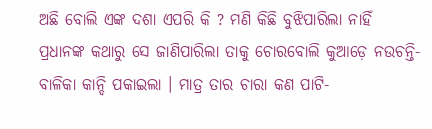ଅଛି ବୋଲି ଏଙ୍କ ଦଶା ଏପରି କି ? ମଣି କିଛି ବୁଝିପାରିଲା ନାହିଁ ପ୍ରଧାନଙ୍କ କଥାରୁ ସେ ଜାଣିପାରିଲା ତାକୁ ଚୋରବୋଲି କୁଆଡ଼େ ନଉଚନ୍ତି- ବାଳିକା କାନ୍ଦି ପକାଇଲା । ମାତ୍ର ତାର ଚାରା କଣ ପାଟି-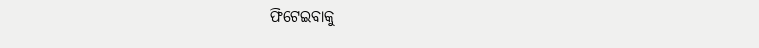ଫିଟେଇବାକୁ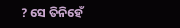? ସେ ତିନିହେଁ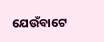ଯେଉଁବାଟେ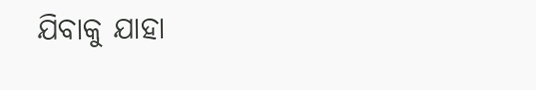ଯିବାକୁ ଯାହା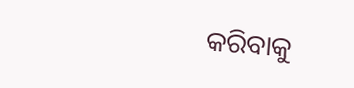କରିବାକୁ